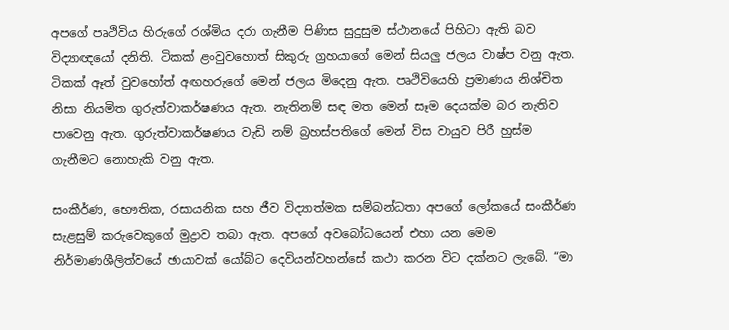අපගේ පෘථිවිය හිරුගේ රශ්මිය දරා ගැනීම පිණිස සුදුසුම ස්ථානයේ පිහිටා ඇති බව විද්‍යාඥයෝ දනිති. ටිකක් ළංවුවහොත් සිකුරු ග්‍රහයාගේ මෙන් සියලු ජලය වාෂ්ප වනු ඇත. ටිකක් ඈත් වුවහෝත් අඟහරුගේ මෙන් ජලය මිදෙනු ඇත. පෘථිවියෙහි ප්‍රමාණය නිශ්චිත නිසා නියමිත ගුරුත්වාකර්ෂණය ඇත. නැතිනම් සඳ මත මෙන් සෑම දෙයක්ම බර නැතිව පාවෙනු ඇත. ගුරුත්වාකර්ෂණය වැඩි නම් බ්‍රහස්පතිගේ මෙන් විස වායුව පිරී හුස්ම ගැනීමට නොහැකි වනු ඇත.

සංකීර්ණ, භෞතික, රසායනික සහ ජීව විද්‍යාත්මක සම්බන්ධතා අපගේ ලෝකයේ සංකීර්ණ සැළසුම් කරුවෙකුගේ මුද්‍රාව තබා ඇත. අපගේ අවබෝධයෙන් එහා යන මෙම නිර්මාණශීලිත්වයේ ඡායාවක් යෝබ්ට දෙවියන්වහන්සේ කථා කරන විට දක්නට ලැබේ. “මා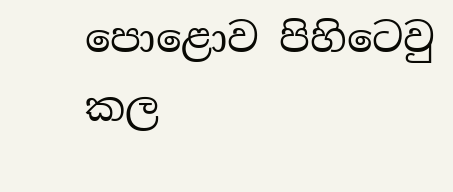පොළොව පිහිටෙවු කල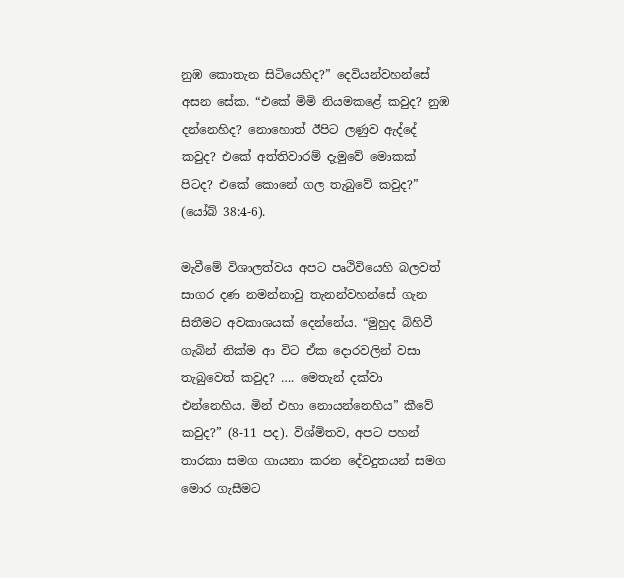නුඹ කොතැන සිටියෙහිද?” දෙවියන්වහන්සේ අසන සේක. “එකේ මිමි නියමකළේ කවුද? නුඹ දන්නෙහිද? නොහොත් ඊපිට ලණුව ඇද්දේ කවුද? එකේ අත්තිවාරම් දැමුවේ මොකක් පිටද? එකේ කොනේ ගල තැබුවේ කවුද?” (යෝබ් 38:4-6).

මැවීමේ විශාලත්වය අපට පෘථිවියෙහි බලවත් සාගර දණ නමන්නාවු තැනන්වහන්සේ ගැන සිතීමට අවකාශයක් දෙන්නේය. “මුහුද බිහිවී ගැබින් නික්ම ආ විට ඒක දොරවලින් වසා තැබුවෙත් කවුද? …. මෙතැන් දක්වා එන්නෙහිය. මින් එහා නොයන්නෙහිය” කීවේ කවුද?” (8-11 පද). විශ්මිතව, අපට පහන් තාරකා සමග ගායනා කරන දේවදුතයන් සමග මොර ගැසීමට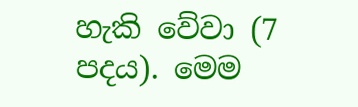හැකි වේවා (7 පදය). මෙම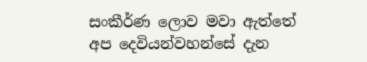සංකීර්ණ ලොව මවා ඇත්තේ අප දෙවියන්වහන්සේ දැන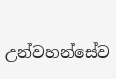උන්වහන්සේව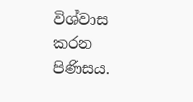විශ්වාස කරන පිණිසය.